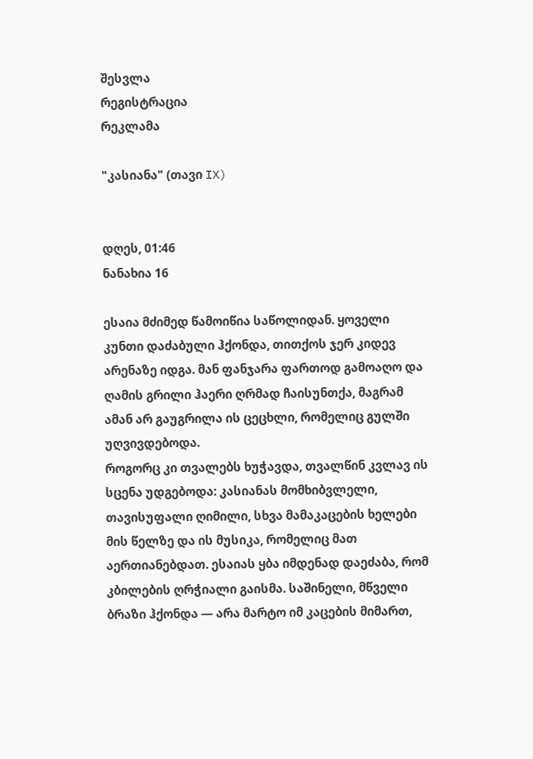შესვლა
რეგისტრაცია
რეკლამა

"კასიანა" (თავი IX)


დღეს, 01:46
ნანახია 16

ესაია მძიმედ წამოიწია საწოლიდან. ყოველი კუნთი დაძაბული ჰქონდა, თითქოს ჯერ კიდევ არენაზე იდგა. მან ფანჯარა ფართოდ გამოაღო და ღამის გრილი ჰაერი ღრმად ჩაისუნთქა, მაგრამ ამან არ გაუგრილა ის ცეცხლი, რომელიც გულში უღვივდებოდა.
როგორც კი თვალებს ხუჭავდა, თვალწინ კვლავ ის სცენა უდგებოდა: კასიანას მომხიბვლელი, თავისუფალი ღიმილი, სხვა მამაკაცების ხელები მის წელზე და ის მუსიკა, რომელიც მათ აერთიანებდათ. ესაიას ყბა იმდენად დაეძაბა, რომ კბილების ღრჭიალი გაისმა. საშინელი, მწველი ბრაზი ჰქონდა — არა მარტო იმ კაცების მიმართ,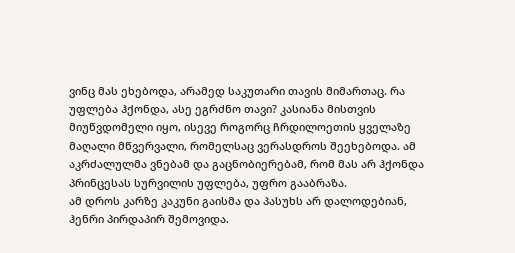ვინც მას ეხებოდა, არამედ საკუთარი თავის მიმართაც. რა უფლება ჰქონდა, ასე ეგრძნო თავი? კასიანა მისთვის მიუწვდომელი იყო, ისევე როგორც ჩრდილოეთის ყველაზე მაღალი მწვერვალი, რომელსაც ვერასდროს შეეხებოდა. ამ აკრძალულმა ვნებამ და გაცნობიერებამ, რომ მას არ ჰქონდა პრინცესას სურვილის უფლება, უფრო გააბრაზა.
ამ დროს კარზე კაკუნი გაისმა და პასუხს არ დალოდებიან, ჰენრი პირდაპირ შემოვიდა.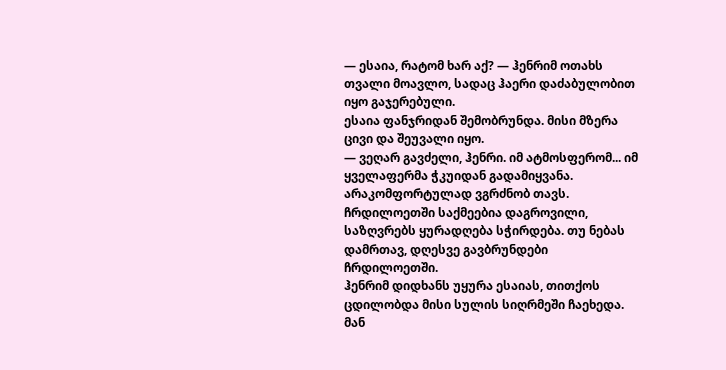— ესაია, რატომ ხარ აქ? — ჰენრიმ ოთახს თვალი მოავლო, სადაც ჰაერი დაძაბულობით იყო გაჯერებული.
ესაია ფანჯრიდან შემობრუნდა. მისი მზერა ცივი და შეუვალი იყო.
— ვეღარ გავძელი, ჰენრი. იმ ატმოსფერომ... იმ ყველაფერმა ჭკუიდან გადამიყვანა. არაკომფორტულად ვგრძნობ თავს. ჩრდილოეთში საქმეებია დაგროვილი, საზღვრებს ყურადღება სჭირდება. თუ ნებას დამრთავ, დღესვე გავბრუნდები ჩრდილოეთში.
ჰენრიმ დიდხანს უყურა ესაიას, თითქოს ცდილობდა მისი სულის სიღრმეში ჩაეხედა. მან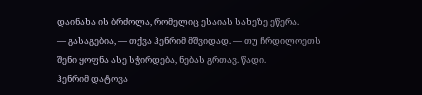დაინახა ის ბრძოლა, რომელიც ესაიას სახეზე ეწერა.
— გასაგებია, — თქვა ჰენრიმ მშვიდად. — თუ ჩრდილოეთს შენი ყოფნა ასე სჭირდება, ნებას გრთავ. წადი.
ჰენრიმ დატოვა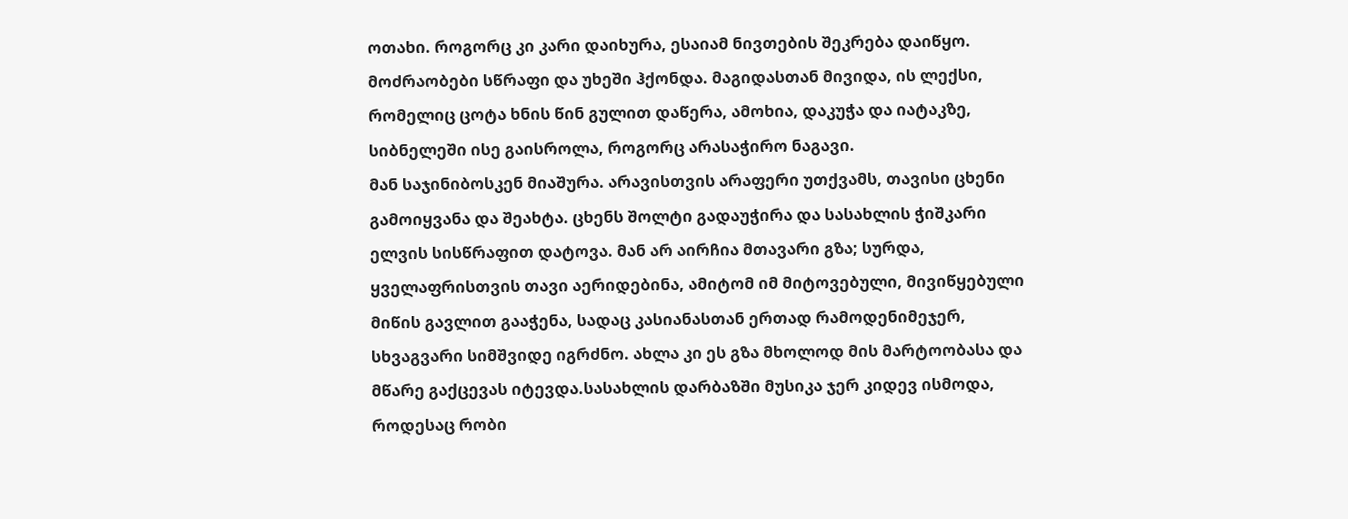ოთახი. როგორც კი კარი დაიხურა, ესაიამ ნივთების შეკრება დაიწყო. მოძრაობები სწრაფი და უხეში ჰქონდა. მაგიდასთან მივიდა, ის ლექსი, რომელიც ცოტა ხნის წინ გულით დაწერა, ამოხია, დაკუჭა და იატაკზე, სიბნელეში ისე გაისროლა, როგორც არასაჭირო ნაგავი.
მან საჯინიბოსკენ მიაშურა. არავისთვის არაფერი უთქვამს, თავისი ცხენი გამოიყვანა და შეახტა. ცხენს შოლტი გადაუჭირა და სასახლის ჭიშკარი ელვის სისწრაფით დატოვა. მან არ აირჩია მთავარი გზა; სურდა, ყველაფრისთვის თავი აერიდებინა, ამიტომ იმ მიტოვებული, მივიწყებული მიწის გავლით გააჭენა, სადაც კასიანასთან ერთად რამოდენიმეჯერ, სხვაგვარი სიმშვიდე იგრძნო. ახლა კი ეს გზა მხოლოდ მის მარტოობასა და მწარე გაქცევას იტევდა.სასახლის დარბაზში მუსიკა ჯერ კიდევ ისმოდა, როდესაც რობი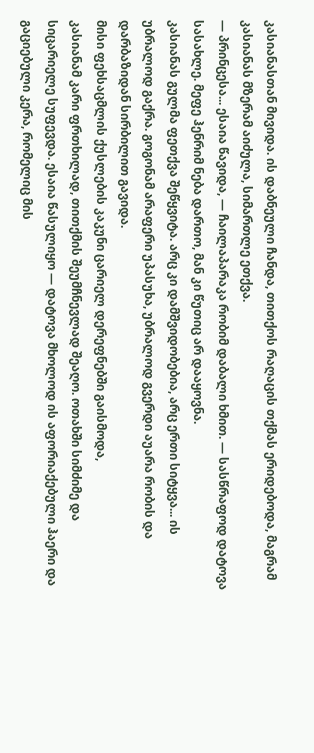კასიანასთან მივიდა. ის დაბნეული ჩანდა, თითქოს რაღაცის თქმას ერიდებოდა, მაგრამ კასიანას მზერამ აიძულა, სიმართლე ეთქვა.
— პრინცესა... ესაია წავიდა, — ჩაილაპარაკა რობიმ დაბალი ხმით. — სასწრაფოდ დატოვა სასახლე. მეფე ჰენრიმ ნება დართო, მან კი წუთიც არ დააყოვნა.
კასიანას გულმა ფეთქვა შეწყვიტა. არც კი დამშვიდობებია, არც ერთი სიტყვა... ის უბრალოდ გაქრა. გოგონამ არაფერი უპასუხა, უბრალოდ გვერდი აუარა რობის და დარბაზიდან სირბილით გავიდა.
მისი ფეხსაცმლის ქუსლების კაკუნი ცარიელ დერეფნებში გაისმოდა,
კასიანამ კარი ფრთხილად, თითქმის შეუმჩნევლად შეაღო. ოთახში სიმძიმე და სიცარიელე სუფევდა. ესაია წასულიყო — დატოვა მხოლოდ ის აფორიაქებული ჰაერი და გაციებული კერა, რომელიც მის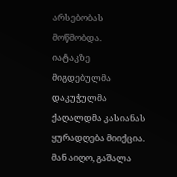არსებობას მოწმობდა.
იატაკზე მიგდებულმა დაკუჭულმა ქაღალდმა კასიანას ყურადღება მიიქცია. მან აიღო, გაშალა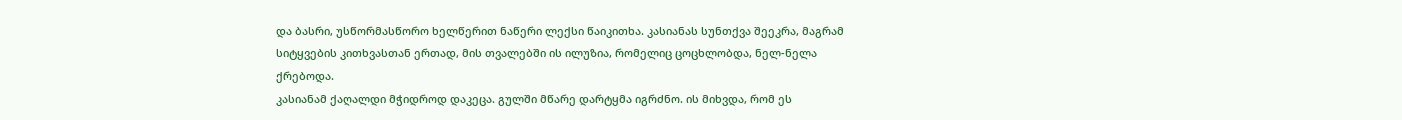და ბასრი, უსწორმასწორო ხელწერით ნაწერი ლექსი წაიკითხა. კასიანას სუნთქვა შეეკრა, მაგრამ სიტყვების კითხვასთან ერთად, მის თვალებში ის ილუზია, რომელიც ცოცხლობდა, ნელ-ნელა ქრებოდა.
კასიანამ ქაღალდი მჭიდროდ დაკეცა. გულში მწარე დარტყმა იგრძნო. ის მიხვდა, რომ ეს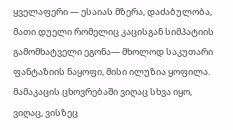ყველაფერი — ესაიას მზერა, დაძაბულობა, მათი დუელი რომელიც კაცისგან სიმპატიის გამომხატველი ეგონა— მხოლოდ საკუთარი ფანტაზიის ნაყოფი, მისი ილუზია ყოფილა. მამაკაცის ცხოვრებაში ვიღაც სხვა იყო, ვიღაც, ვისზეც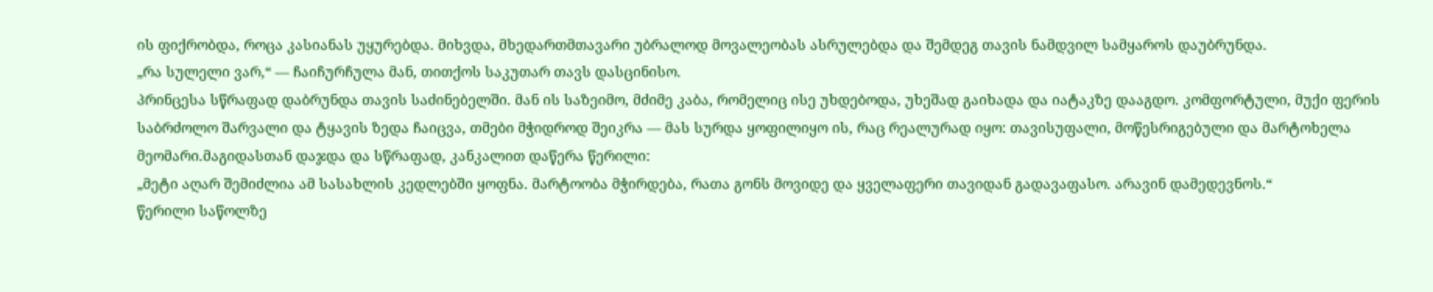ის ფიქრობდა, როცა კასიანას უყურებდა. მიხვდა, მხედართმთავარი უბრალოდ მოვალეობას ასრულებდა და შემდეგ თავის ნამდვილ სამყაროს დაუბრუნდა.
„რა სულელი ვარ,“ — ჩაიჩურჩულა მან, თითქოს საკუთარ თავს დასცინისო.
პრინცესა სწრაფად დაბრუნდა თავის საძინებელში. მან ის საზეიმო, მძიმე კაბა, რომელიც ისე უხდებოდა, უხეშად გაიხადა და იატაკზე დააგდო. კომფორტული, მუქი ფერის საბრძოლო შარვალი და ტყავის ზედა ჩაიცვა, თმები მჭიდროდ შეიკრა — მას სურდა ყოფილიყო ის, რაც რეალურად იყო: თავისუფალი, მოწესრიგებული და მარტოხელა მეომარი.მაგიდასთან დაჯდა და სწრაფად, კანკალით დაწერა წერილი:
„მეტი აღარ შემიძლია ამ სასახლის კედლებში ყოფნა. მარტოობა მჭირდება, რათა გონს მოვიდე და ყველაფერი თავიდან გადავაფასო. არავინ დამედევნოს.“
წერილი საწოლზე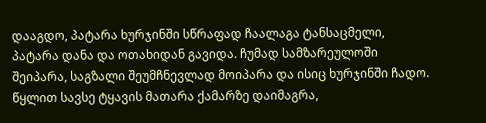დააგდო, პატარა ხურჯინში სწრაფად ჩაალაგა ტანსაცმელი, პატარა დანა და ოთახიდან გავიდა. ჩუმად სამზარეულოში შეიპარა, საგზალი შეუმჩნევლად მოიპარა და ისიც ხურჯინში ჩადო. წყლით სავსე ტყავის მათარა ქამარზე დაიმაგრა,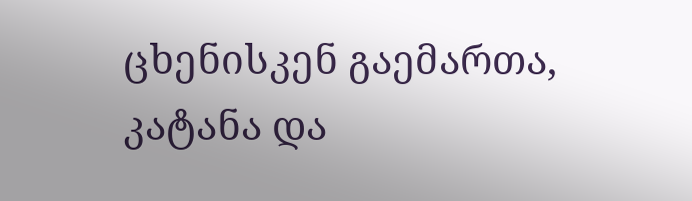ცხენისკენ გაემართა, კატანა და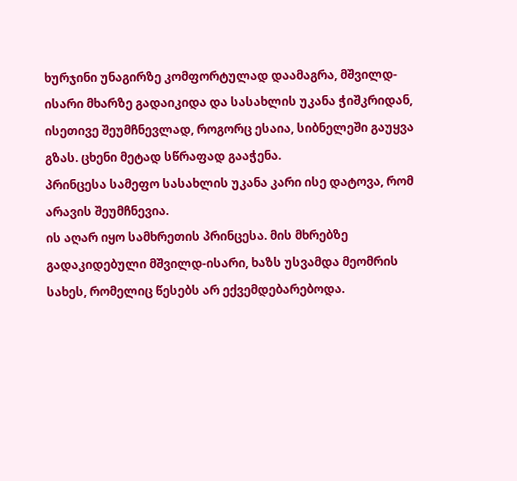ხურჯინი უნაგირზე კომფორტულად დაამაგრა, მშვილდ-ისარი მხარზე გადაიკიდა და სასახლის უკანა ჭიშკრიდან, ისეთივე შეუმჩნევლად, როგორც ესაია, სიბნელეში გაუყვა გზას. ცხენი მეტად სწრაფად გააჭენა.
პრინცესა სამეფო სასახლის უკანა კარი ისე დატოვა, რომ არავის შეუმჩნევია.
ის აღარ იყო სამხრეთის პრინცესა. მის მხრებზე გადაკიდებული მშვილდ-ისარი, ხაზს უსვამდა მეომრის სახეს, რომელიც წესებს არ ექვემდებარებოდა.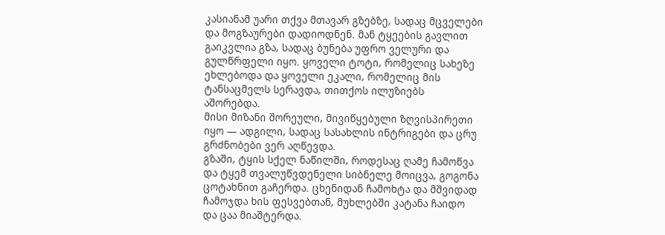კასიანამ უარი თქვა მთავარ გზებზე, სადაც მცველები და მოგზაურები დადიოდნენ. მან ტყეების გავლით გაიკვლია გზა, სადაც ბუნება უფრო ველური და გულწრფელი იყო. ყოველი ტოტი, რომელიც სახეზე ეხლებოდა და ყოველი ეკალი, რომელიც მის ტანსაცმელს სერავდა, თითქოს ილუზიებს აშორებდა.
მისი მიზანი შორეული, მივიწყებული ზღვისპირეთი იყო — ადგილი, სადაც სასახლის ინტრიგები და ცრუ გრძნობები ვერ აღწევდა.
გზაში, ტყის სქელ ნაწილში, როდესაც ღამე ჩამოწვა და ტყემ თვალუწვდენელი სიბნელე მოიცვა, გოგონა ცოტახნით გაჩერდა. ცხენიდან ჩამოხტა და მშვიდად ჩამოჯდა ხის ფესვებთან, მუხლებში კატანა ჩაიდო და ცაა მიაშტერდა.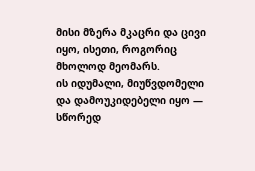მისი მზერა მკაცრი და ცივი იყო, ისეთი, როგორიც მხოლოდ მეომარს.
ის იდუმალი, მიუწვდომელი და დამოუკიდებელი იყო — სწორედ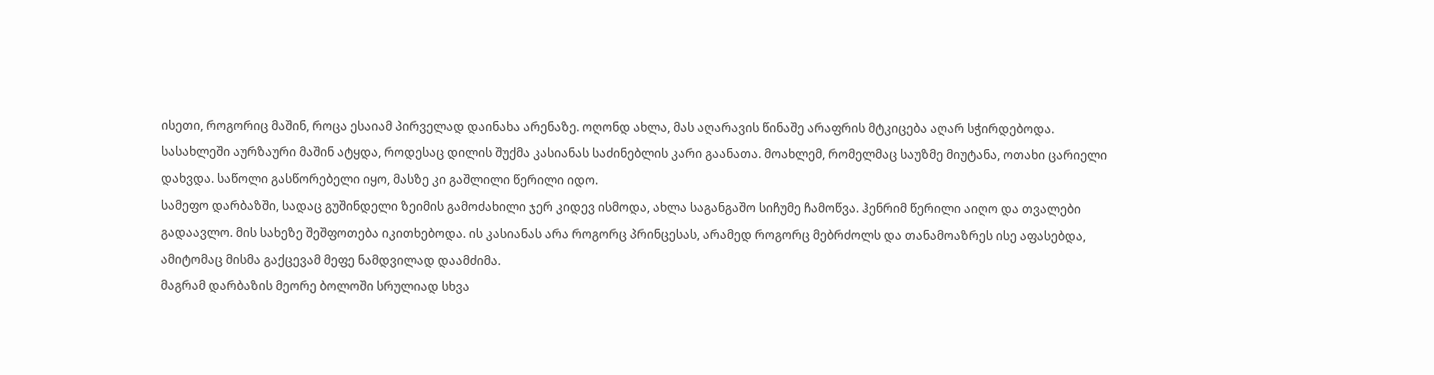ისეთი, როგორიც მაშინ, როცა ესაიამ პირველად დაინახა არენაზე. ოღონდ ახლა, მას აღარავის წინაშე არაფრის მტკიცება აღარ სჭირდებოდა.
სასახლეში აურზაური მაშინ ატყდა, როდესაც დილის შუქმა კასიანას საძინებლის კარი გაანათა. მოახლემ, რომელმაც საუზმე მიუტანა, ოთახი ცარიელი დახვდა. საწოლი გასწორებელი იყო, მასზე კი გაშლილი წერილი იდო.
სამეფო დარბაზში, სადაც გუშინდელი ზეიმის გამოძახილი ჯერ კიდევ ისმოდა, ახლა საგანგაშო სიჩუმე ჩამოწვა. ჰენრიმ წერილი აიღო და თვალები გადაავლო. მის სახეზე შეშფოთება იკითხებოდა. ის კასიანას არა როგორც პრინცესას, არამედ როგორც მებრძოლს და თანამოაზრეს ისე აფასებდა, ამიტომაც მისმა გაქცევამ მეფე ნამდვილად დაამძიმა.
მაგრამ დარბაზის მეორე ბოლოში სრულიად სხვა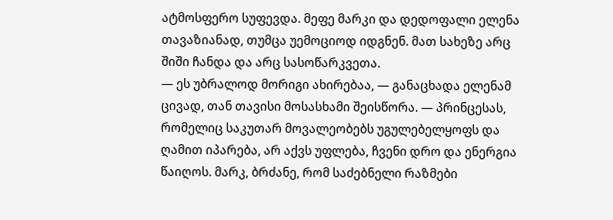ატმოსფერო სუფევდა. მეფე მარკი და დედოფალი ელენა თავაზიანად, თუმცა უემოციოდ იდგნენ. მათ სახეზე არც შიში ჩანდა და არც სასოწარკვეთა.
— ეს უბრალოდ მორიგი ახირებაა, — განაცხადა ელენამ ცივად, თან თავისი მოსასხამი შეისწორა. — პრინცესას, რომელიც საკუთარ მოვალეობებს უგულებელყოფს და ღამით იპარება, არ აქვს უფლება, ჩვენი დრო და ენერგია წაიღოს. მარკ, ბრძანე, რომ საძებნელი რაზმები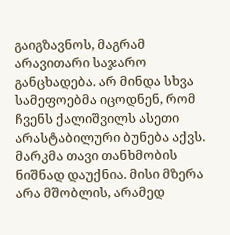გაიგზავნოს, მაგრამ არავითარი საჯარო განცხადება. არ მინდა სხვა სამეფოებმა იცოდნენ, რომ ჩვენს ქალიშვილს ასეთი არასტაბილური ბუნება აქვს.
მარკმა თავი თანხმობის ნიშნად დაუქნია. მისი მზერა არა მშობლის, არამედ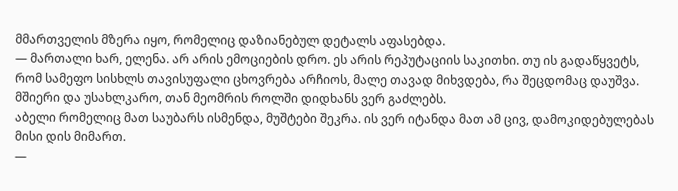მმართველის მზერა იყო, რომელიც დაზიანებულ დეტალს აფასებდა.
— მართალი ხარ, ელენა. არ არის ემოციების დრო. ეს არის რეპუტაციის საკითხი. თუ ის გადაწყვეტს, რომ სამეფო სისხლს თავისუფალი ცხოვრება არჩიოს, მალე თავად მიხვდება, რა შეცდომაც დაუშვა. მშიერი და უსახლკარო, თან მეომრის როლში დიდხანს ვერ გაძლებს.
აბელი რომელიც მათ საუბარს ისმენდა, მუშტები შეკრა. ის ვერ იტანდა მათ ამ ცივ, დამოკიდებულებას მისი დის მიმართ.
—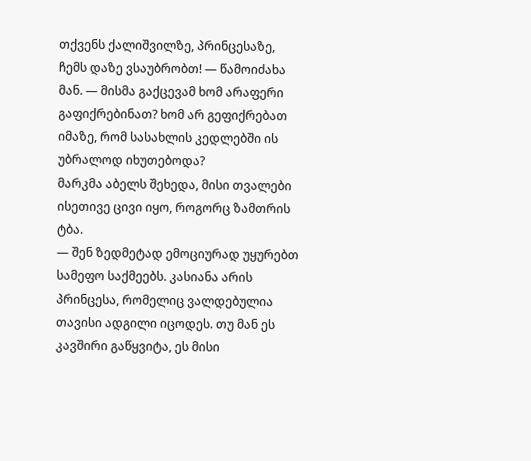თქვენს ქალიშვილზე, პრინცესაზე, ჩემს დაზე ვსაუბრობთ! — წამოიძახა მან. — მისმა გაქცევამ ხომ არაფერი გაფიქრებინათ? ხომ არ გეფიქრებათ იმაზე, რომ სასახლის კედლებში ის უბრალოდ იხუთებოდა?
მარკმა აბელს შეხედა, მისი თვალები ისეთივე ცივი იყო, როგორც ზამთრის ტბა.
— შენ ზედმეტად ემოციურად უყურებთ სამეფო საქმეებს. კასიანა არის პრინცესა, რომელიც ვალდებულია თავისი ადგილი იცოდეს. თუ მან ეს კავშირი გაწყვიტა, ეს მისი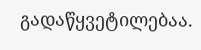გადაწყვეტილებაა.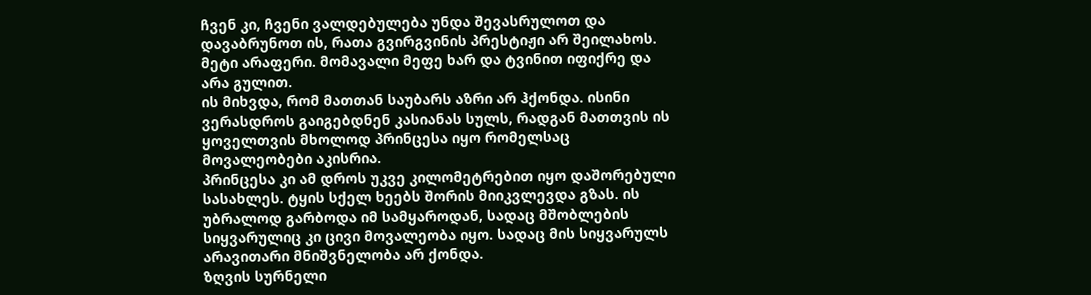ჩვენ კი, ჩვენი ვალდებულება უნდა შევასრულოთ და დავაბრუნოთ ის, რათა გვირგვინის პრესტიჟი არ შეილახოს. მეტი არაფერი. მომავალი მეფე ხარ და ტვინით იფიქრე და არა გულით.
ის მიხვდა, რომ მათთან საუბარს აზრი არ ჰქონდა. ისინი ვერასდროს გაიგებდნენ კასიანას სულს, რადგან მათთვის ის ყოველთვის მხოლოდ პრინცესა იყო რომელსაც მოვალეობები აკისრია.
პრინცესა კი ამ დროს უკვე კილომეტრებით იყო დაშორებული სასახლეს. ტყის სქელ ხეებს შორის მიიკვლევდა გზას. ის უბრალოდ გარბოდა იმ სამყაროდან, სადაც მშობლების სიყვარულიც კი ცივი მოვალეობა იყო. სადაც მის სიყვარულს არავითარი მნიშვნელობა არ ქონდა.
ზღვის სურნელი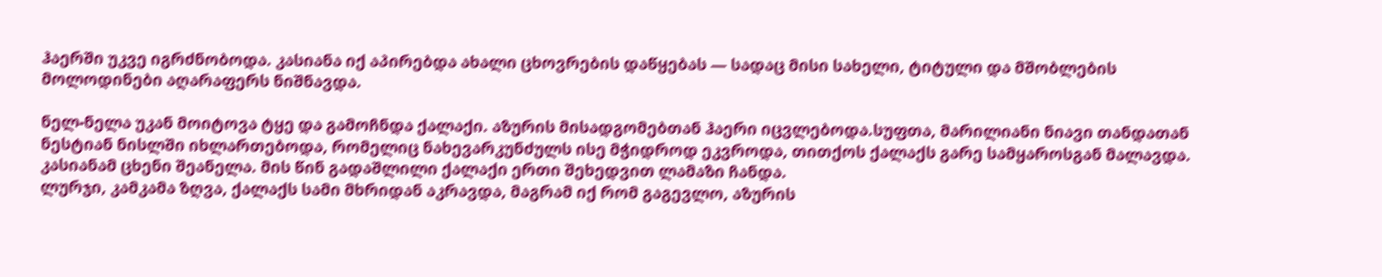ჰაერში უკვე იგრძნობოდა. კასიანა იქ აპირებდა ახალი ცხოვრების დაწყებას — სადაც მისი სახელი, ტიტული და მშობლების მოლოდინები აღარაფერს ნიშნავდა.

ნელ-ნელა უკან მოიტოვა ტყე და გამოჩნდა ქალაქი. აზურის მისადგომებთან ჰაერი იცვლებოდა.სუფთა, მარილიანი ნიავი თანდათან ნესტიან ნისლში იხლართებოდა, რომელიც ნახევარკუნძულს ისე მჭიდროდ ეკვროდა, თითქოს ქალაქს გარე სამყაროსგან მალავდა. კასიანამ ცხენი შეანელა. მის წინ გადაშლილი ქალაქი ერთი შეხედვით ლამაზი ჩანდა.
ლურჯი, კამკამა ზღვა, ქალაქს სამი მხრიდან აკრავდა, მაგრამ იქ რომ გაგევლო, აზურის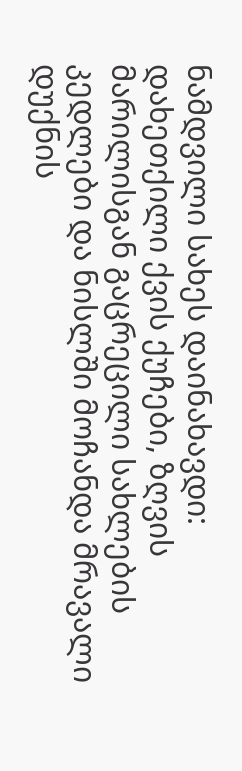ნამდვილი სახეს დაინახავდი: დახეთქილი ქვის ქუჩები, ზღვის მარილისგან გაცრეცილი სახლების კედლები და ნისლში მოჩანდა მრავალი დუქნის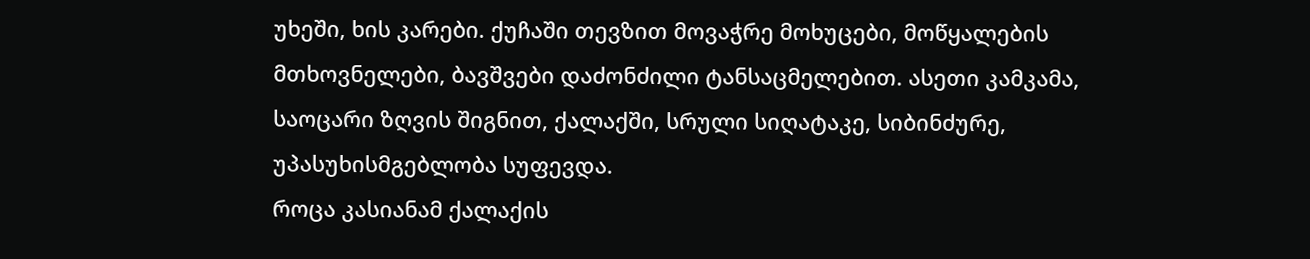უხეში, ხის კარები. ქუჩაში თევზით მოვაჭრე მოხუცები, მოწყალების მთხოვნელები, ბავშვები დაძონძილი ტანსაცმელებით. ასეთი კამკამა, საოცარი ზღვის შიგნით, ქალაქში, სრული სიღატაკე, სიბინძურე, უპასუხისმგებლობა სუფევდა.
როცა კასიანამ ქალაქის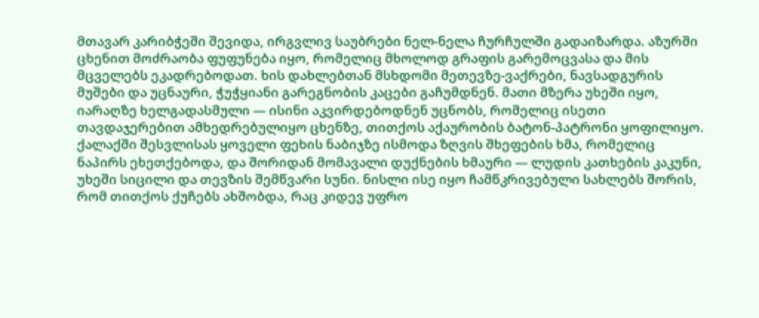მთავარ კარიბჭეში შევიდა, ირგვლივ საუბრები ნელ-ნელა ჩურჩულში გადაიზარდა. აზურში ცხენით მოძრაობა ფუფუნება იყო, რომელიც მხოლოდ გრაფის გარემოცვასა და მის მცველებს ეკადრებოდათ. ხის დახლებთან მსხდომი მეთევზე-ვაქრები, ნავსადგურის მუშები და უცნაური, ჭუჭყიანი გარეგნობის კაცები გაჩუმდნენ. მათი მზერა უხეში იყო, იარაღზე ხელგადასმული — ისინი აკვირდებოდნენ უცნობს, რომელიც ისეთი თავდაჯერებით ამხედრებულიყო ცხენზე, თითქოს აქაურობის ბატონ-პატრონი ყოფილიყო.
ქალაქში შესვლისას ყოველი ფეხის ნაბიჯზე ისმოდა ზღვის შხეფების ხმა, რომელიც ნაპირს ეხეთქებოდა, და შორიდან მომავალი დუქნების ხმაური — ლუდის კათხების კაკუნი, უხეში სიცილი და თევზის შემწვარი სუნი. ნისლი ისე იყო ჩამწკრივებული სახლებს შორის, რომ თითქოს ქუჩებს ახშობდა, რაც კიდევ უფრო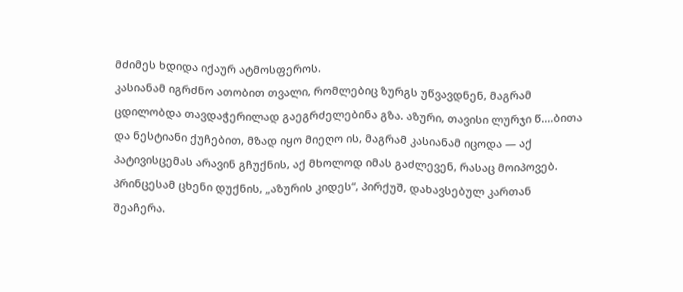მძიმეს ხდიდა იქაურ ატმოსფეროს.
კასიანამ იგრძნო ათობით თვალი, რომლებიც ზურგს უწვავდნენ, მაგრამ ცდილობდა თავდაჭერილად გაეგრძელებინა გზა. აზური, თავისი ლურჯი წ....ბითა და ნესტიანი ქუჩებით, მზად იყო მიეღო ის, მაგრამ კასიანამ იცოდა — აქ პატივისცემას არავინ გჩუქნის, აქ მხოლოდ იმას გაძლევენ, რასაც მოიპოვებ.
პრინცესამ ცხენი დუქნის, „აზურის კიდეს“, პირქუშ, დახავსებულ კართან შეაჩერა.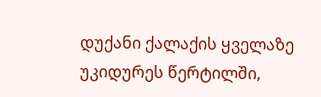დუქანი ქალაქის ყველაზე უკიდურეს წერტილში,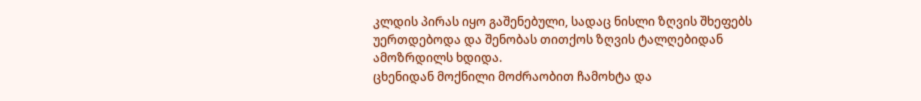კლდის პირას იყო გაშენებული, სადაც ნისლი ზღვის შხეფებს უერთდებოდა და შენობას თითქოს ზღვის ტალღებიდან ამოზრდილს ხდიდა.
ცხენიდან მოქნილი მოძრაობით ჩამოხტა და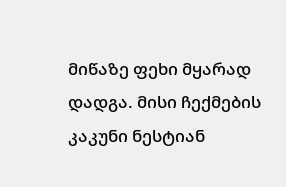მიწაზე ფეხი მყარად დადგა. მისი ჩექმების კაკუნი ნესტიან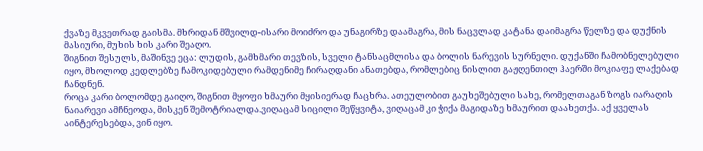ქვაზე მკვეთრად გაისმა. მხრიდან მშვილდ-ისარი მოიძრო და უნაგირზე დაამაგრა, მის ნაცვლად კატანა დაიმაგრა წელზე და დუქნის მასიური, მუხის ხის კარი შეაღო.
შიგნით შესულს, მაშინვე ეცა: ლუდის, გამხმარი თევზის, სველი ტანსაცმლისა და ბოლის ნარევის სურნელი. დუქანში ჩამობნელებული იყო, მხოლოდ კედლებზე ჩამოკიდებული რამდენიმე ჩირაღდანი ანათებდა, რომლებიც ნისლით გაჟღენთილ ჰაერში მოკიაფე ლაქებად ჩანდნენ.
როცა კარი ბოლომდე გაიღო, შიგნით მყოფი ხმაური მყისიერად ჩაცხრა. ათეულობით გაუხეშებული სახე, რომელთაგან ზოგს იარაღის ნაიარევი ამჩნეოდა, მისკენ შემოტრიალდა.ვიღაცამ სიცილი შეწყვიტა, ვიღაცამ კი ჭიქა მაგიდაზე ხმაურით დაახეთქა. აქ ყველას აინტერესებდა, ვინ იყო.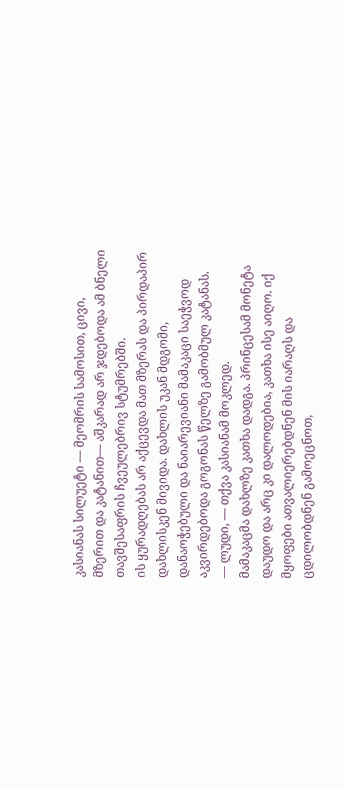კასიანას სილუეტი — მეომრის სამოსით, ცივი, მზერით და კატანით— აშკარად არ ჯდებოდა ამ ბნელი თავშესაფრის ჩვეულებრივ სტუმრებში.
ის ყურადღებას არ აქცევდა მათ მზერას და პირდაპირ დახლისკენ მივიდა. დახლის უკან მდგომი, დანაოჭებული და ნაიარევიანი მამაკაცი საეჭვოდ აკვირდებოდა გოგონას წელზე გამობმულ კატანას.
— ლუდი, — თქვა კასიანამ მოკლედ.
მამაკაცმა დახლზე კათხა დადგა. პრინცესამ მონეტა დაუდო და არც კი დალოდებია, კათხა ისე აიღო. იქ მყოფები ათვალიერებდნენ მის იარაღს და ცდილობდნენ გამოეცნოთ,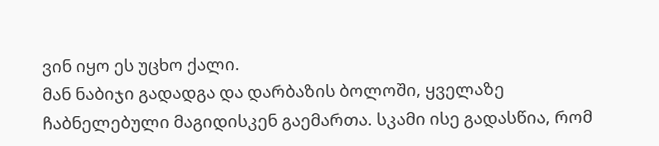ვინ იყო ეს უცხო ქალი.
მან ნაბიჯი გადადგა და დარბაზის ბოლოში, ყველაზე ჩაბნელებული მაგიდისკენ გაემართა. სკამი ისე გადასწია, რომ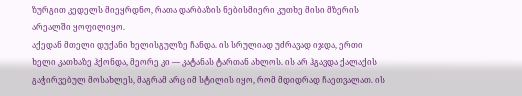ზურგით კედელს მიეყრდნო, რათა დარბაზის ნებისმიერი კუთხე მისი მზერის არეალში ყოფილიყო.
აქედან მთელი დუქანი ხელისგულზე ჩანდა. ის სრულიად უძრავად იჯდა, ერთი ხელი კათხაზე ჰქონდა, მეორე კი — კატანას ტართან ახლოს. ის არ ჰგავდა ქალაქის გაჭირვებულ მოსახლეს, მაგრამ არც იმ სტილის იყო, რომ მდიდრად ჩაეთვალათ. ის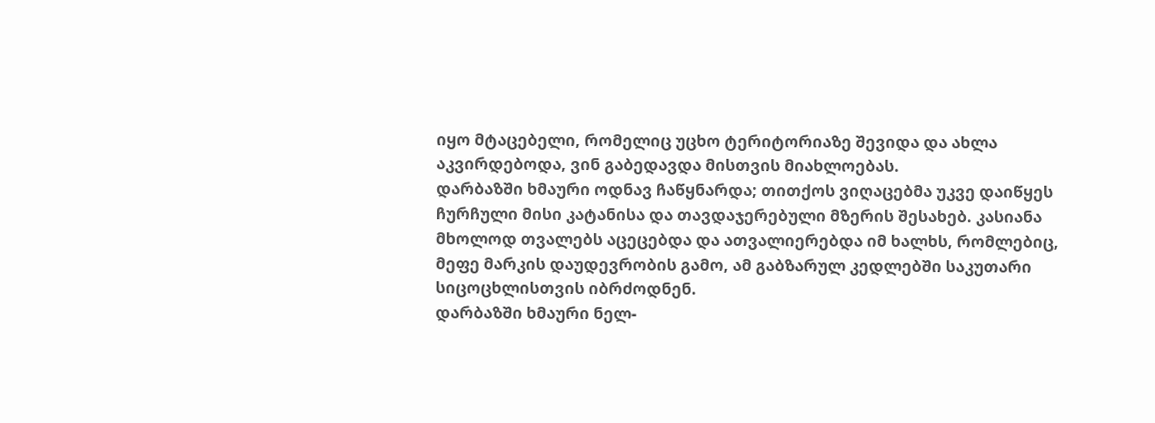იყო მტაცებელი, რომელიც უცხო ტერიტორიაზე შევიდა და ახლა აკვირდებოდა, ვინ გაბედავდა მისთვის მიახლოებას.
დარბაზში ხმაური ოდნავ ჩაწყნარდა; თითქოს ვიღაცებმა უკვე დაიწყეს ჩურჩული მისი კატანისა და თავდაჯერებული მზერის შესახებ. კასიანა მხოლოდ თვალებს აცეცებდა და ათვალიერებდა იმ ხალხს, რომლებიც, მეფე მარკის დაუდევრობის გამო, ამ გაბზარულ კედლებში საკუთარი სიცოცხლისთვის იბრძოდნენ.
დარბაზში ხმაური ნელ-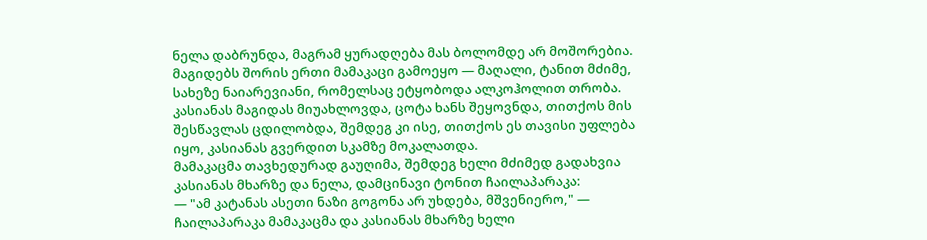ნელა დაბრუნდა, მაგრამ ყურადღება მას ბოლომდე არ მოშორებია. მაგიდებს შორის ერთი მამაკაცი გამოეყო — მაღალი, ტანით მძიმე, სახეზე ნაიარევიანი, რომელსაც ეტყობოდა ალკოჰოლით თრობა. კასიანას მაგიდას მიუახლოვდა, ცოტა ხანს შეყოვნდა, თითქოს მის შესწავლას ცდილობდა, შემდეგ კი ისე, თითქოს ეს თავისი უფლება იყო, კასიანას გვერდით სკამზე მოკალათდა.
მამაკაცმა თავხედურად გაუღიმა, შემდეგ ხელი მძიმედ გადახვია კასიანას მხარზე და ნელა, დამცინავი ტონით ჩაილაპარაკა:
— "ამ კატანას ასეთი ნაზი გოგონა არ უხდება, მშვენიერო," — ჩაილაპარაკა მამაკაცმა და კასიანას მხარზე ხელი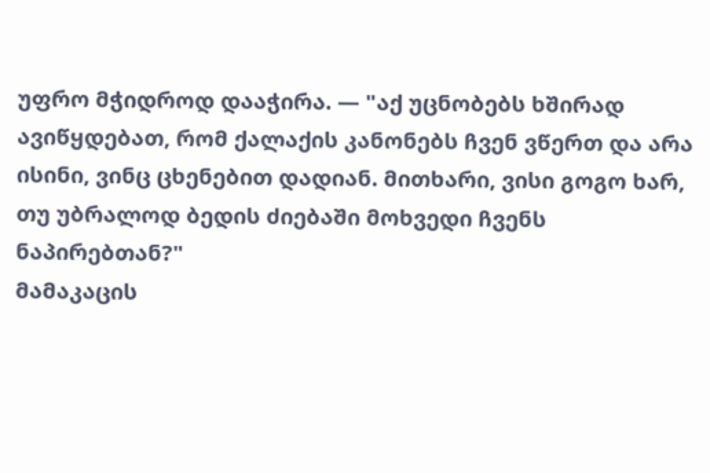უფრო მჭიდროდ დააჭირა. — "აქ უცნობებს ხშირად ავიწყდებათ, რომ ქალაქის კანონებს ჩვენ ვწერთ და არა ისინი, ვინც ცხენებით დადიან. მითხარი, ვისი გოგო ხარ, თუ უბრალოდ ბედის ძიებაში მოხვედი ჩვენს ნაპირებთან?"
მამაკაცის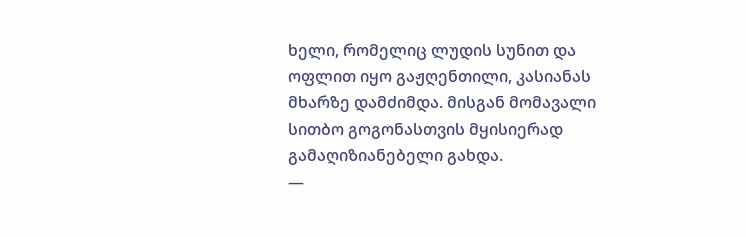ხელი, რომელიც ლუდის სუნით და ოფლით იყო გაჟღენთილი, კასიანას მხარზე დამძიმდა. მისგან მომავალი სითბო გოგონასთვის მყისიერად გამაღიზიანებელი გახდა.
—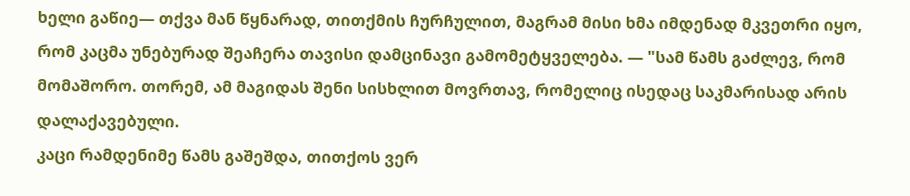ხელი გაწიე— თქვა მან წყნარად, თითქმის ჩურჩულით, მაგრამ მისი ხმა იმდენად მკვეთრი იყო, რომ კაცმა უნებურად შეაჩერა თავისი დამცინავი გამომეტყველება. — "სამ წამს გაძლევ, რომ მომაშორო. თორემ, ამ მაგიდას შენი სისხლით მოვრთავ, რომელიც ისედაც საკმარისად არის დალაქავებული.
კაცი რამდენიმე წამს გაშეშდა, თითქოს ვერ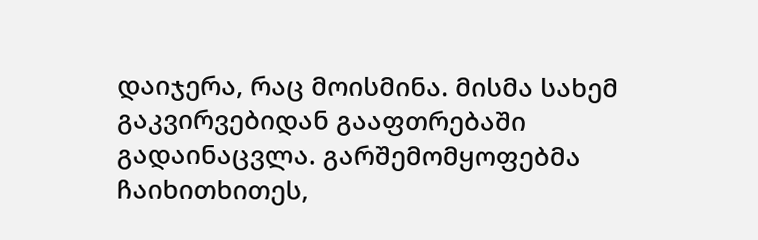დაიჯერა, რაც მოისმინა. მისმა სახემ გაკვირვებიდან გააფთრებაში გადაინაცვლა. გარშემომყოფებმა ჩაიხითხითეს,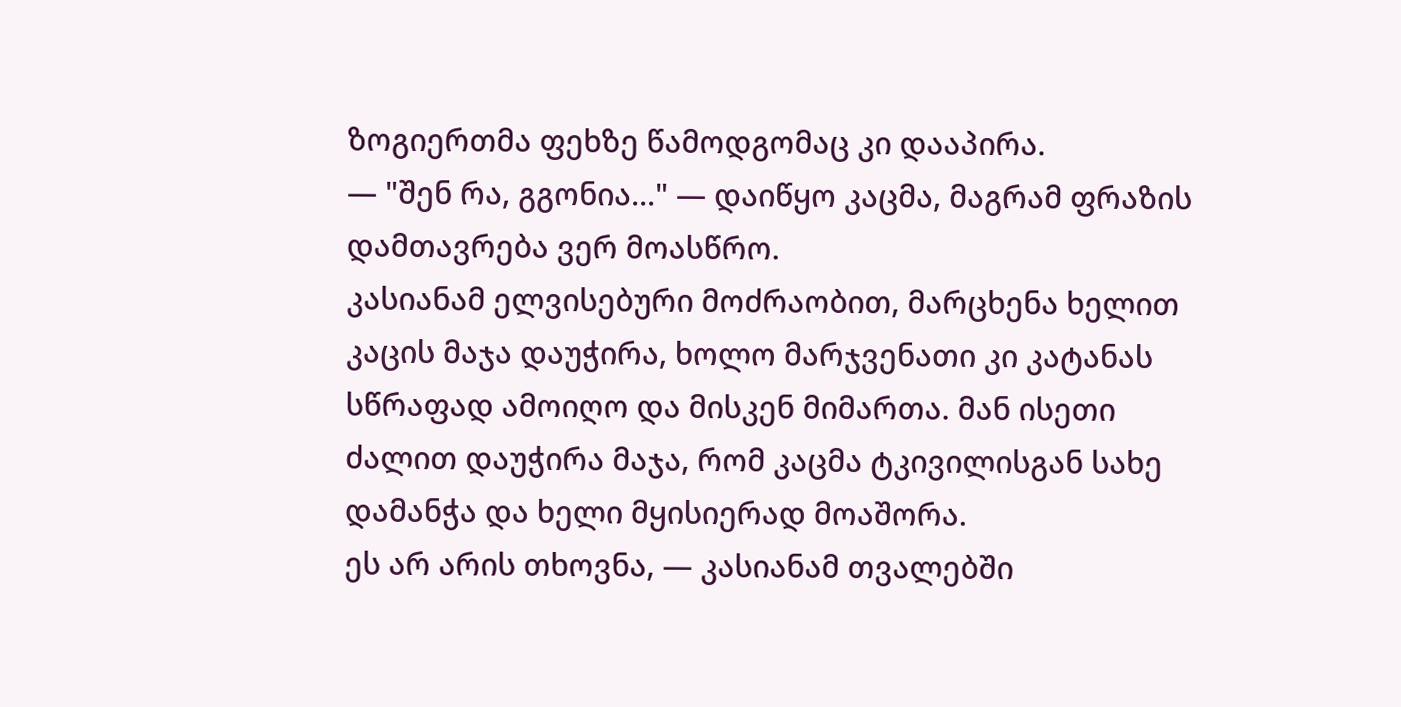ზოგიერთმა ფეხზე წამოდგომაც კი დააპირა.
— "შენ რა, გგონია..." — დაიწყო კაცმა, მაგრამ ფრაზის დამთავრება ვერ მოასწრო.
კასიანამ ელვისებური მოძრაობით, მარცხენა ხელით კაცის მაჯა დაუჭირა, ხოლო მარჯვენათი კი კატანას სწრაფად ამოიღო და მისკენ მიმართა. მან ისეთი ძალით დაუჭირა მაჯა, რომ კაცმა ტკივილისგან სახე დამანჭა და ხელი მყისიერად მოაშორა.
ეს არ არის თხოვნა, — კასიანამ თვალებში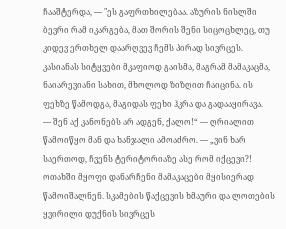ჩააშტერდა, — "ეს გაფრთხილებაა. აზურის ნისლში ბევრი რამ იკარგება, მათ შორის შენი სიცოცხლეც, თუ კიდევ ერთხელ დაარღვევ ჩემს პირად სივრცეს.
კასიანას სიტყვები მკაფიოდ გაისმა, მაგრამ მამაკაცმა, ნაიარევიანი სახით, მხოლოდ ზიზღით ჩაიცინა. ის ფეხზე წამოდგა, მაგიდას ფეხი ჰკრა და გადააყირავა.
— შენ აქ კანონებს არ ადგენ, ქალო!“ — ღრიალით წამოიწყო მან და ხანჯალი ამოაძრო. — „ვინ ხარ საერთოდ, ჩვენს ტერიტორიაზე ასე რომ იქცევი?!
ოთახში მყოფი დანარჩენი მამაკაცები მყისიერად წამოიშალნენ. სკამების წაქცევის ხმაური და ლოთების ყვირილი დუქნის სივრცეს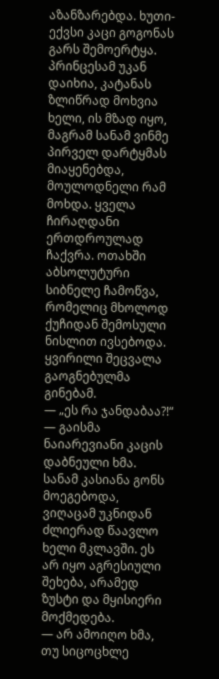აზანზარებდა. ხუთი-ექვსი კაცი გოგონას გარს შემოერტყა. პრინცესამ უკან დაიხია, კატანას ზლიწრად მოხვია ხელი, ის მზად იყო, მაგრამ სანამ ვინმე პირველ დარტყმას მიაყენებდა, მოულოდნელი რამ მოხდა. ყველა ჩირაღდანი ერთდროულად ჩაქვრა. ოთახში აბსოლუტური სიბნელე ჩამოწვა, რომელიც მხოლოდ ქუჩიდან შემოსული ნისლით ივსებოდა. ყვირილი შეცვალა გაოგნებულმა გინებამ.
— „ეს რა ჯანდაბაა?!“ — გაისმა ნაიარევიანი კაცის დაბნეული ხმა.
სანამ კასიანა გონს მოეგებოდა, ვიღაცამ უკნიდან ძლიერად წაავლო ხელი მკლავში. ეს არ იყო აგრესიული შეხება, არამედ ზუსტი და მყისიერი მოქმედება.
— არ ამოიღო ხმა, თუ სიცოცხლე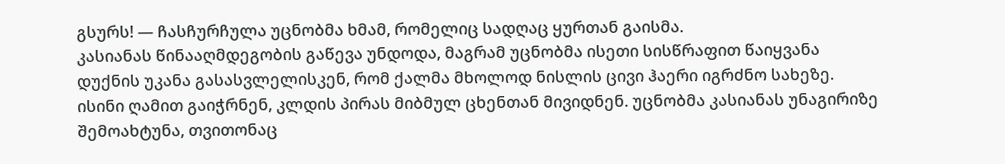გსურს! — ჩასჩურჩულა უცნობმა ხმამ, რომელიც სადღაც ყურთან გაისმა.
კასიანას წინააღმდეგობის გაწევა უნდოდა, მაგრამ უცნობმა ისეთი სისწრაფით წაიყვანა დუქნის უკანა გასასვლელისკენ, რომ ქალმა მხოლოდ ნისლის ცივი ჰაერი იგრძნო სახეზე. ისინი ღამით გაიჭრნენ, კლდის პირას მიბმულ ცხენთან მივიდნენ. უცნობმა კასიანას უნაგირიზე შემოახტუნა, თვითონაც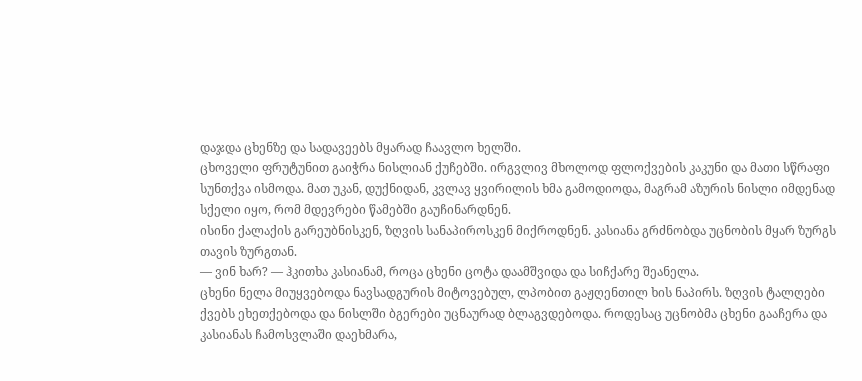დაჯდა ცხენზე და სადავეებს მყარად ჩაავლო ხელში.
ცხოველი ფრუტუნით გაიჭრა ნისლიან ქუჩებში. ირგვლივ მხოლოდ ფლოქვების კაკუნი და მათი სწრაფი სუნთქვა ისმოდა. მათ უკან, დუქნიდან, კვლავ ყვირილის ხმა გამოდიოდა, მაგრამ აზურის ნისლი იმდენად სქელი იყო, რომ მდევრები წამებში გაუჩინარდნენ.
ისინი ქალაქის გარეუბნისკენ, ზღვის სანაპიროსკენ მიქროდნენ. კასიანა გრძნობდა უცნობის მყარ ზურგს თავის ზურგთან.
— ვინ ხარ? — ჰკითხა კასიანამ, როცა ცხენი ცოტა დაამშვიდა და სიჩქარე შეანელა.
ცხენი ნელა მიუყვებოდა ნავსადგურის მიტოვებულ, ლპობით გაჟღენთილ ხის ნაპირს. ზღვის ტალღები ქვებს ეხეთქებოდა და ნისლში ბგერები უცნაურად ბლაგვდებოდა. როდესაც უცნობმა ცხენი გააჩერა და კასიანას ჩამოსვლაში დაეხმარა,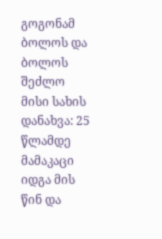გოგონამ ბოლოს და ბოლოს შეძლო მისი სახის დანახვა: 25 წლამდე მამაკაცი იდგა მის წინ და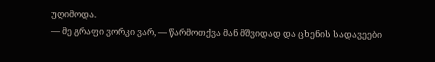უღიმოდა.
— მე გრაფი ვორკი ვარ, — წარმოთქვა მან მშვიდად და ცხენის სადავეები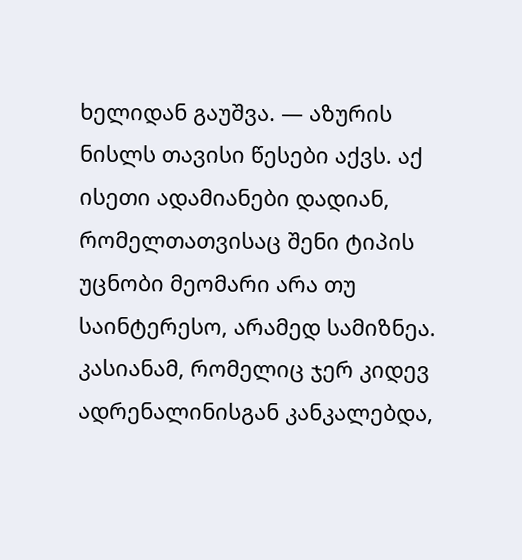ხელიდან გაუშვა. — აზურის ნისლს თავისი წესები აქვს. აქ ისეთი ადამიანები დადიან, რომელთათვისაც შენი ტიპის უცნობი მეომარი არა თუ საინტერესო, არამედ სამიზნეა.
კასიანამ, რომელიც ჯერ კიდევ ადრენალინისგან კანკალებდა,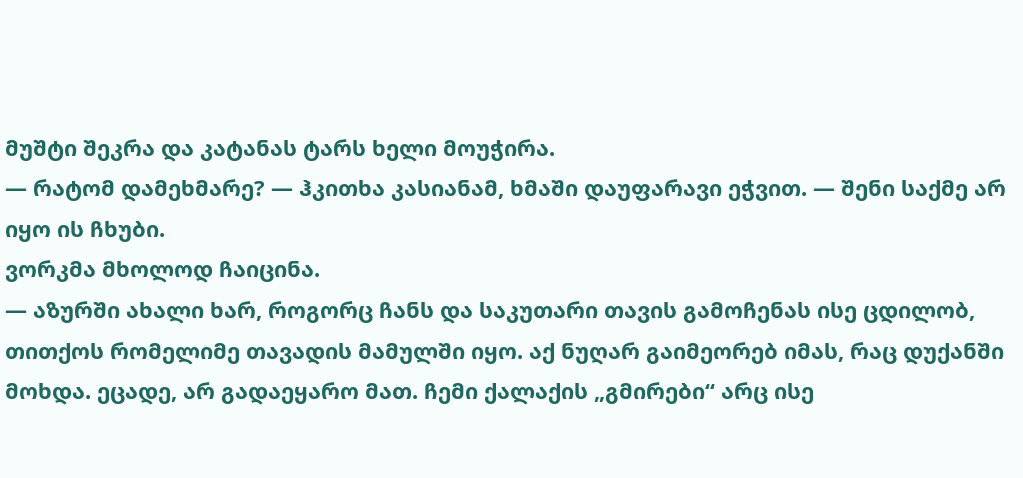მუშტი შეკრა და კატანას ტარს ხელი მოუჭირა.
— რატომ დამეხმარე? — ჰკითხა კასიანამ, ხმაში დაუფარავი ეჭვით. — შენი საქმე არ იყო ის ჩხუბი.
ვორკმა მხოლოდ ჩაიცინა.
— აზურში ახალი ხარ, როგორც ჩანს და საკუთარი თავის გამოჩენას ისე ცდილობ, თითქოს რომელიმე თავადის მამულში იყო. აქ ნუღარ გაიმეორებ იმას, რაც დუქანში მოხდა. ეცადე, არ გადაეყარო მათ. ჩემი ქალაქის „გმირები“ არც ისე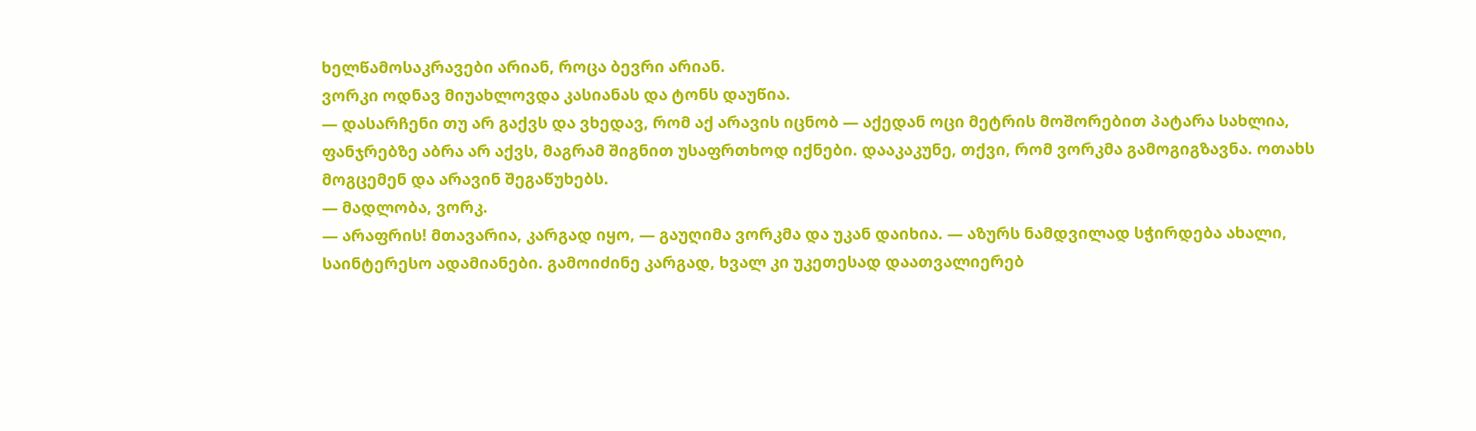ხელწამოსაკრავები არიან, როცა ბევრი არიან.
ვორკი ოდნავ მიუახლოვდა კასიანას და ტონს დაუწია.
— დასარჩენი თუ არ გაქვს და ვხედავ, რომ აქ არავის იცნობ — აქედან ოცი მეტრის მოშორებით პატარა სახლია, ფანჯრებზე აბრა არ აქვს, მაგრამ შიგნით უსაფრთხოდ იქნები. დააკაკუნე, თქვი, რომ ვორკმა გამოგიგზავნა. ოთახს მოგცემენ და არავინ შეგაწუხებს.
— მადლობა, ვორკ.
— არაფრის! მთავარია, კარგად იყო, — გაუღიმა ვორკმა და უკან დაიხია. — აზურს ნამდვილად სჭირდება ახალი, საინტერესო ადამიანები. გამოიძინე კარგად, ხვალ კი უკეთესად დაათვალიერებ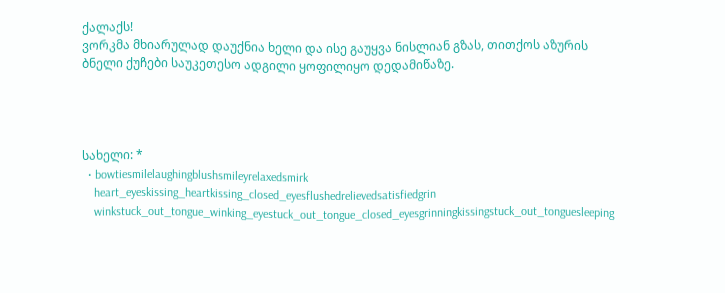ქალაქს!
ვორკმა მხიარულად დაუქნია ხელი და ისე გაუყვა ნისლიან გზას, თითქოს აზურის ბნელი ქუჩები საუკეთესო ადგილი ყოფილიყო დედამიწაზე.




სახელი: *
  • bowtiesmilelaughingblushsmileyrelaxedsmirk
    heart_eyeskissing_heartkissing_closed_eyesflushedrelievedsatisfiedgrin
    winkstuck_out_tongue_winking_eyestuck_out_tongue_closed_eyesgrinningkissingstuck_out_tonguesleeping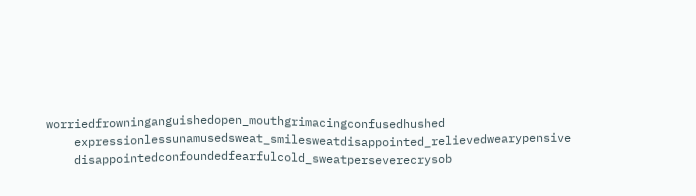worriedfrowninganguishedopen_mouthgrimacingconfusedhushed
    expressionlessunamusedsweat_smilesweatdisappointed_relievedwearypensive
    disappointedconfoundedfearfulcold_sweatperseverecrysob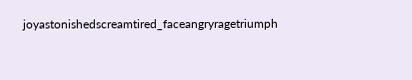joyastonishedscreamtired_faceangryragetriumph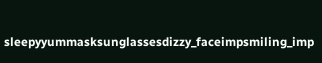sleepyyummasksunglassesdizzy_faceimpsmiling_imp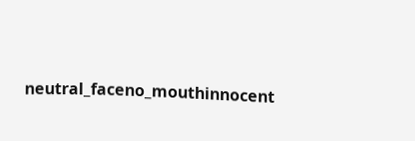neutral_faceno_mouthinnocent